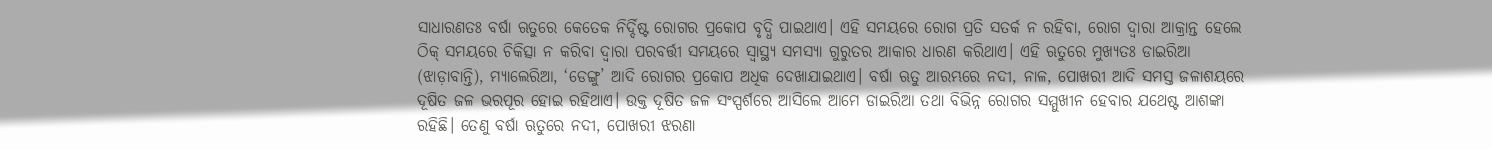ସାଧାରଣତଃ ବର୍ଷା ଋତୁରେ କେତେକ ନିର୍ଦ୍ଦିଷ୍ଟ ରୋଗର ପ୍ରକୋପ ବୃଦ୍ଧି ପାଇଥାଏ। ଏହି ସମୟରେ ରୋଗ ପ୍ରତି ସତର୍କ ନ ରହିବା, ରୋଗ ଦ୍ୱାରା ଆକ୍ରାନ୍ତ ହେଲେ ଠିକ୍ ସମୟରେ ଚିକିତ୍ସା ନ କରିବା ଦ୍ୱାରା ପରବର୍ତ୍ତୀ ସମୟରେ ସ୍ବାସ୍ଥ୍ୟ ସମସ୍ୟା ଗୁରୁତର ଆକାର ଧାରଣ କରିଥାଏ। ଏହି ଋତୁରେ ମୁଖ୍ୟତଃ ଡାଇରିଆ (ଝାଡ଼ାବାନ୍ତି), ମ୍ୟାଲେରିଆ, ‘ଡେଙ୍ଗୁ’ ଆଦି ରୋଗର ପ୍ରକୋପ ଅଧିକ ଦେଖାଯାଇଥାଏ। ବର୍ଷା ଋତୁ ଆରମ୍ଭରେ ନଦୀ, ନାଳ, ପୋଖରୀ ଆଦି ସମସ୍ତ ଜଳାଶୟରେ ଦୂଷିତ ଜଳ ଭରପୂର ହୋଇ ରହିଥାଏ। ଉକ୍ତ ଦୂଷିତ ଜଳ ସଂସ୍ପର୍ଶରେ ଆସିଲେ ଆମେ ଡାଇରିଆ ତଥା ବିଭିନ୍ନ ରୋଗର ସମ୍ମୁଖୀନ ହେବାର ଯଥେଷ୍ଟ ଆଶଙ୍କା ରହିଛି। ତେଣୁ ବର୍ଷା ଋତୁରେ ନଦୀ, ପୋଖରୀ ଝରଣା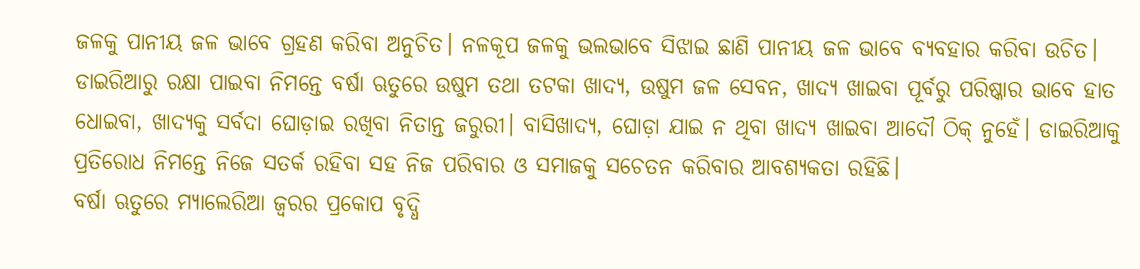ଜଳକୁ ପାନୀୟ ଜଳ ଭାବେ ଗ୍ରହଣ କରିବା ଅନୁଚିତ। ନଳକୂପ ଜଳକୁ ଭଲଭାବେ ସିଝାଇ ଛାଣି ପାନୀୟ ଜଳ ଭାବେ ବ୍ୟବହାର କରିବା ଉଚିତ। ଡାଇରିଆରୁ ରକ୍ଷା ପାଇବା ନିମନ୍ତେ ବର୍ଷା ଋତୁରେ ଉଷୁମ ତଥା ତଟକା ଖାଦ୍ୟ, ଉଷୁମ ଜଳ ସେବନ, ଖାଦ୍ୟ ଖାଇବା ପୂର୍ବରୁ ପରିଷ୍କାର ଭାବେ ହାତ ଧୋଇବା, ଖାଦ୍ୟକୁ ସର୍ବଦା ଘୋଡ଼ାଇ ରଖିବା ନିତାନ୍ତ ଜରୁରୀ। ବାସିଖାଦ୍ୟ, ଘୋଡ଼ା ଯାଇ ନ ଥିବା ଖାଦ୍ୟ ଖାଇବା ଆଦୌ ଠିକ୍ ନୁହେଁ। ଡାଇରିଆକୁ ପ୍ରତିରୋଧ ନିମନ୍ତେ ନିଜେ ସତର୍କ ରହିବା ସହ ନିଜ ପରିବାର ଓ ସମାଜକୁ ସଚେତନ କରିବାର ଆବଶ୍ୟକତା ରହିଛି।
ବର୍ଷା ଋତୁରେ ମ୍ୟାଲେରିଆ ଜ୍ୱରର ପ୍ରକୋପ ବୃଦ୍ଧି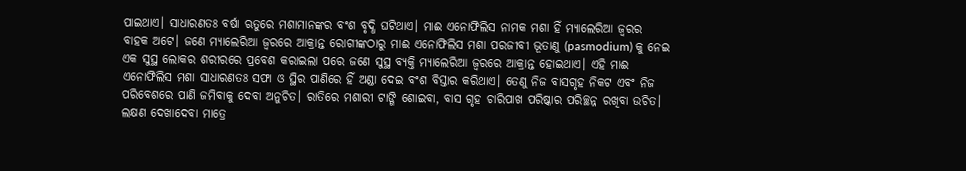ପାଇଥାଏ। ସାଧାରଣତଃ ବର୍ଷା ଋତୁରେ ମଶାମାନଙ୍କର ବଂଶ ବୃଦ୍ଧି ଘଟିଥାଏ। ମାଈ ଏନୋଫିଲିସ ନାମକ ମଶା ହିଁ ମ୍ୟାଲେରିଆ ଜ୍ୱରର ବାହକ ଅଟେ। ଜଣେ ମ୍ୟାଲେରିଆ ଜ୍ୱରରେ ଆକ୍ରାନ୍ତ ରୋଗୀଙ୍କଠାରୁ ମାଈ ଏନୋଫିଲିସ ମଶା ପରଜୀବୀ ଭୂତାଣୁ (pasmodium) କୁ ନେଇ ଏକ ସୁସ୍ଥ ଲୋକର ଶରୀରରେ ପ୍ରବେଶ କରାଇଲା ପରେ ଜଣେ ସୁସ୍ଥ ବ୍ୟକ୍ତି ମ୍ୟାଲେରିଆ ଜ୍ୱରରେ ଆକ୍ରାନ୍ତ ହୋଇଥାଏ। ଏହି ମାଈ ଏନୋଫିଲିସ ମଶା ସାଧାରଣତଃ ସଫା ଓ ସ୍ଥିର ପାଣିରେ ହିଁ ଅଣ୍ଡା ଦେଇ ବଂଶ ବିସ୍ତାର କରିଥାଏ। ତେଣୁ ନିଜ ବାସଗୃହ ନିକଟ ଏବଂ ନିଜ ପରିବେଶରେ ପାଣି ଜମିବାକୁ ଦେବା ଅନୁଚିତ। ରାତିରେ ମଶାରୀ ଟାଙ୍ଗି ଶୋଇବା, ବାସ ଗୃହ ଚାରିପାଖ ପରିଷ୍କାର ପରିଚ୍ଛନ୍ନ ରଖିବା ଉଚିତ। ଲକ୍ଷଣ ଦେଖାଦେବା ମାତ୍ରେ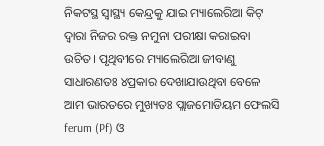ନିକଟସ୍ଥ ସ୍ବାସ୍ଥ୍ୟ କେନ୍ଦ୍ରକୁ ଯାଇ ମ୍ୟାଲେରିଆ କିଟ୍ ଦ୍ୱାରା ନିଜର ରକ୍ତ ନମୁନା ପରୀକ୍ଷା କରାଇବା ଉଚିତ। ପୃଥିବୀରେ ମ୍ୟାଲେରିଆ ଜୀବାଣୁ ସାଧାରଣତଃ ୪ପ୍ରକାର ଦେଖାଯାଉଥିବା ବେଳେ ଆମ ଭାରତରେ ମୁଖ୍ୟତଃ ପ୍ଲାଜମୋଡିୟମ ଫେଲସି ferum (Pf) ଓ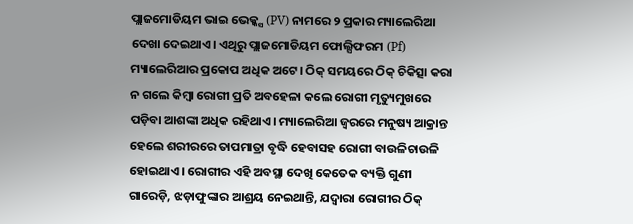ପ୍ଲାଜମୋଡିୟମ ଭାଇ ଭେକ୍କ୍ସ (PV) ନାମରେ ୨ ପ୍ରକାର ମ୍ୟାଲେରିଆ ଦେଖା ଦେଇଥାଏ। ଏଥିରୁ ପ୍ଲାଜମୋଡିୟମ ଫୋଲ୍ସିଫରମ (Pf) ମ୍ୟାଲେରିଆର ପ୍ରକୋପ ଅଧିକ ଅଟେ। ଠିକ୍ ସମୟରେ ଠିକ୍ ଚିକିତ୍ସା କରା ନ ଗଲେ କିମ୍ବା ରୋଗୀ ପ୍ରତି ଅବହେଳା କଲେ ରୋଗୀ ମୃତ୍ୟୁମୁଖରେ ପଡ଼ିବା ଆଶଙ୍କା ଅଧିକ ରହିଥାଏ। ମ୍ୟାଲେରିଆ ଜ୍ୱରରେ ମନୁଷ୍ୟ ଆକ୍ରାନ୍ତ ହେଲେ ଶରୀରରେ ତାପମାତ୍ରା ବୃଦ୍ଧି ହେବାସହ ରୋଗୀ ବାଉଳିଚାଉଳି ହୋଇଥାଏ। ରୋଗୀର ଏହି ଅବସ୍ଥା ଦେଖି କେତେକ ବ୍ୟକ୍ତି ଗୁଣୀ ଗାରେଡ଼ି, ଝଡ଼ାଫୁଙ୍କାର ଆଶ୍ରୟ ନେଇଥାନ୍ତି, ଯଦ୍ୱାରା ରୋଗୀର ଠିକ୍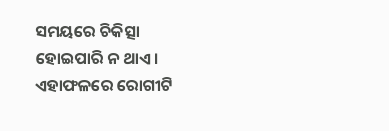ସମୟରେ ଚିକିତ୍ସା ହୋଇପାରି ନ ଥାଏ। ଏହାଫଳରେ ରୋଗୀଟି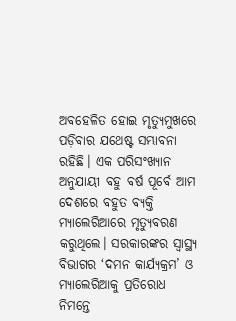ଅବହେଳିତ ହୋଇ ମୃତ୍ୟୁମୁଖରେ ପଡ଼ିବାର ଯଥେଷ୍ଟ ସମ୍ଭାବନା ରହିଛି। ଏକ ପରିସଂଖ୍ୟାନ ଅନୁଯାୟୀ ବହୁ ବର୍ଷ ପୂର୍ବେ ଆମ ଦେଶରେ ବହୁତ ବ୍ୟକ୍ତି ମ୍ୟାଲେରିଆରେ ମୃତ୍ୟୁବରଣ କରୁଥିଲେ। ସରକାରଙ୍କର ସ୍ବାସ୍ଥ୍ୟ ବିଭାଗର ‘ଦମନ କାର୍ଯ୍ୟକ୍ରମ’ ଓ ମ୍ୟାଲେରିଆକୁ ପ୍ରତିରୋଧ ନିମନ୍ତେ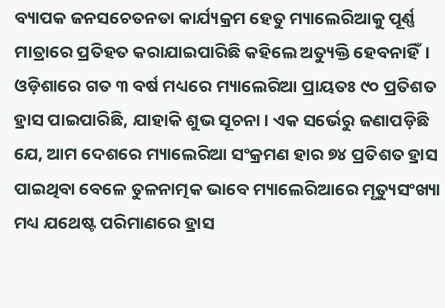ବ୍ୟାପକ ଜନସଚେତନତା କାର୍ଯ୍ୟକ୍ରମ ହେତୁ ମ୍ୟାଲେରିଆକୁ ପୂର୍ଣ୍ଣ ମାତ୍ରାରେ ପ୍ରତିହତ କରାଯାଇପାରିଛି କହିଲେ ଅତ୍ୟୁକ୍ତି ହେବନାହିଁ। ଓଡ଼ିଶାରେ ଗତ ୩ ବର୍ଷ ମଧ୍ୟରେ ମ୍ୟାଲେରିଆ ପ୍ରାୟତଃ ୯୦ ପ୍ରତିଶତ ହ୍ରାସ ପାଇପାରିଛି, ଯାହାକି ଶୁଭ ସୂଚନା। ଏକ ସର୍ଭେରୁ ଜଣାପଡ଼ିଛି ଯେ, ଆମ ଦେଶରେ ମ୍ୟାଲେରିଆ ସଂକ୍ରମଣ ହାର ୭୪ ପ୍ରତିଶତ ହ୍ରାସ ପାଇଥିବା ବେଳେ ତୁଳନାତ୍ମକ ଭାବେ ମ୍ୟାଲେରିଆରେ ମୃତ୍ୟୁସଂଖ୍ୟା ମଧ୍ୟ ଯଥେଷ୍ଟ ପରିମାଣରେ ହ୍ରାସ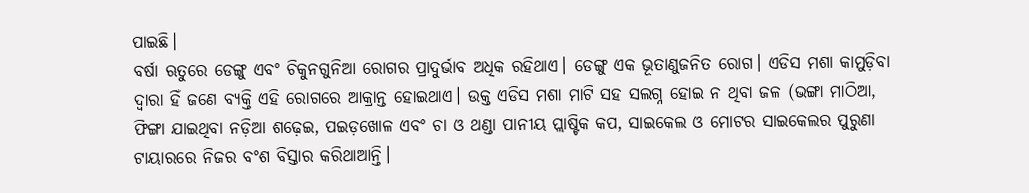ପାଇଛି।
ବର୍ଷା ଋତୁରେ ଡେଙ୍ଗୁ ଏବଂ ଚିକୁନଗୁନିଆ ରୋଗର ପ୍ରାଦୁର୍ଭାବ ଅଧିକ ରହିଥାଏ। ଡେଙ୍ଗୁ ଏକ ଭୂତାଣୁଜନିତ ରୋଗ। ଏଡିସ ମଶା କାମୁଡ଼ିବା ଦ୍ୱାରା ହିଁ ଜଣେ ବ୍ୟକ୍ତି ଏହି ରୋଗରେ ଆକ୍ରାନ୍ତ ହୋଇଥାଏ। ଉକ୍ତ ଏଡିସ ମଶା ମାଟି ସହ ସଲଗ୍ନ ହୋଇ ନ ଥିବା ଜଳ (ଭଙ୍ଗା ମାଠିଆ, ଫିଙ୍ଗା ଯାଇଥିବା ନଡ଼ିଆ ଶଢ଼େଇ, ପଇଡ଼ଖୋଳ ଏବଂ ଚା ଓ ଥଣ୍ଡା ପାନୀୟ ପ୍ଲାଷ୍ଟିକ କପ, ସାଇକେଲ ଓ ମୋଟର ସାଇକେଲର ପୁରୁଣା ଟାୟାରରେ ନିଜର ବଂଶ ବିସ୍ତାର କରିଥାଆନ୍ତି।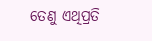ତେଣୁ ଏଥିପ୍ରତି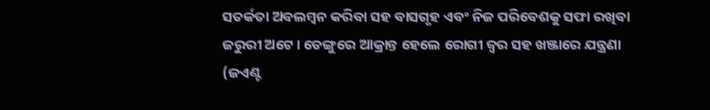ସତର୍କତା ଅବଲମ୍ବନ କରିବା ସହ ବାସଗୃହ ଏବଂ ନିଜ ପରିବେଶକୁ ସଫା ରଖିବା ଜରୁରୀ ଅଟେ। ଡେଙ୍ଗୁରେ ଆକ୍ରାନ୍ତ ହେଲେ ରୋଗୀ ଜ୍ୱର ସହ ଖଞ୍ଜାରେ ଯନ୍ତ୍ରଣା (ଜଏଣ୍ଟ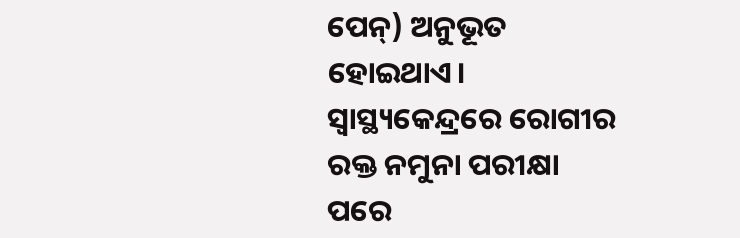ପେନ୍) ଅନୁଭୂତ ହୋଇଥାଏ। ସ୍ବାସ୍ଥ୍ୟକେନ୍ଦ୍ରରେ ରୋଗୀର ରକ୍ତ ନମୁନା ପରୀକ୍ଷା ପରେ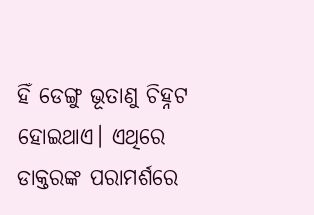ହିଁ ଡେଙ୍ଗୁ ଭୂତାଣୁ ଚିହ୍ନଟ ହୋଇଥାଏ। ଏଥିରେ ଡାକ୍ତରଙ୍କ ପରାମର୍ଶରେ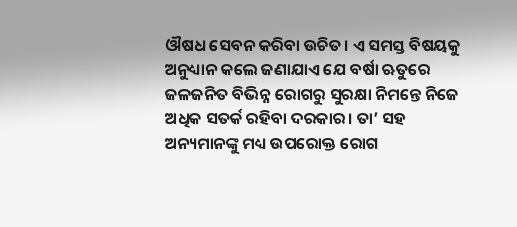ଔଷଧ ସେବନ କରିବା ଉଚିତ। ଏ ସମସ୍ତ ବିଷୟକୁ ଅନୁଧ୍ୟାନ କଲେ ଜଣାଯାଏ ଯେ ବର୍ଷା ଋତୁରେ ଜଳଜନିତ ବିଭିନ୍ନ ରୋଗରୁ ସୁରକ୍ଷା ନିମନ୍ତେ ନିଜେ ଅଧିକ ସତର୍କ ରହିବା ଦରକାର। ତା’ ସହ ଅନ୍ୟମାନଙ୍କୁ ମଧ୍ୟ ଉପରୋକ୍ତ ରୋଗ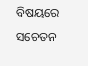ବିଷୟରେ ସଚେତନ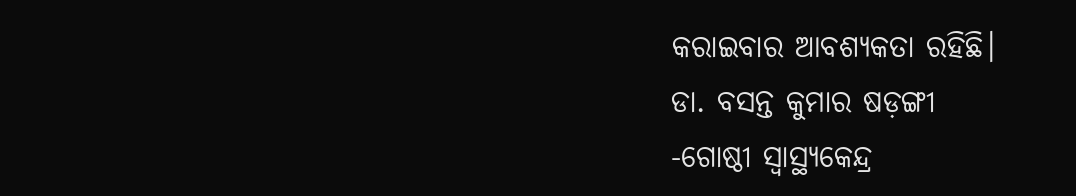କରାଇବାର ଆବଶ୍ୟକତା ରହିଛି।
ଡା. ବସନ୍ତ କୁମାର ଷଡ଼ଙ୍ଗୀ
-ଗୋଷ୍ଠୀ ସ୍ବାସ୍ଥ୍ୟକେନ୍ଦ୍ର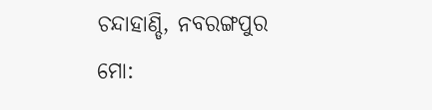ଚନ୍ଦାହାଣ୍ଡି, ନବରଙ୍ଗପୁର
ମୋ: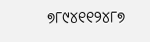୭୮୯୪୧୧୨୪୮୭